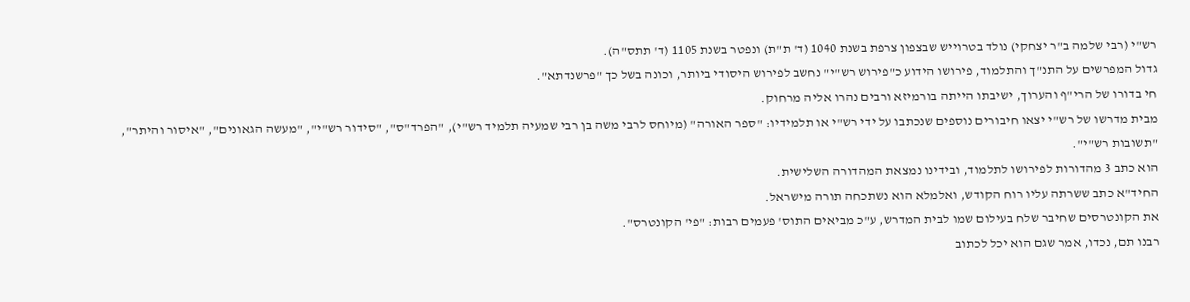רש"י (רבי שלמה ב"ר יצחקי) נולד בטרוייש שבצפון צרפת בשנת 1040 (ד' ת"ת) ונפטר בשנת 1105 (ד' תתס"ה).
גדול המפרשים על התנ"ך והתלמוד, פירושו הידוע כ"פירוש רש"י" נחשב לפירוש היסודי ביותר, וכונה בשל כך "פרשנדתא".
חי בדורו של הרי"ף והערוך, ישיבתו הייתה בורמיזא ורבים נהרו אליה מרחוק.
מבית מדרשו של רש"י יצאו חיבורים נוספים שנכתבו על ידי רש"י או תלמידיו: "ספר האורה" (מיוחס לרבי משה בן רבי שמעיה תלמיד רש"י), "הפרד"ס", "סידור רש"י", "מעשה הגאונים", "איסור והיתר", "תשובות רש"י".
הוא כתב 3 מהדורות לפירושו לתלמוד, ובידינו נמצאת המהדורה השלישית.
החיד"א כתב ששרתה עליו רוח הקודש, ואלמלא הוא נשתכחה תורה מישראל.
את הקונטרסים שחיבר שלח בעילום שמו לבית המדרש, ע"כ מביאים התוס' פעמים רבות: "פי' הקונטרס".
רבנו תם, נכדו, אמר שגם הוא יכל לכתוב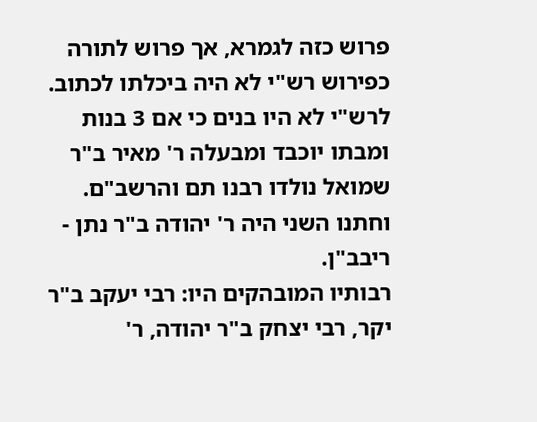פרוש כזה לגמרא, אך פרוש לתורה כפירוש רש"י לא היה ביכלתו לכתוב.
לרש"י לא היו בנים כי אם 3 בנות ומבתו יוכבד ומבעלה ר' מאיר ב"ר שמואל נולדו רבנו תם והרשב"ם. וחתנו השני היה ר' יהודה ב"ר נתן - ריבב"ן.
רבותיו המובהקים היו: רבי יעקב ב"ר יקר, רבי יצחק ב"ר יהודה, ר'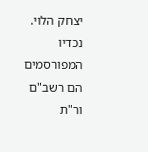יצחק הלוי.
נכדיו המפורסמים הם רשב"ם ור"ת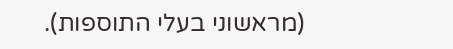(מראשוני בעלי התוספות).